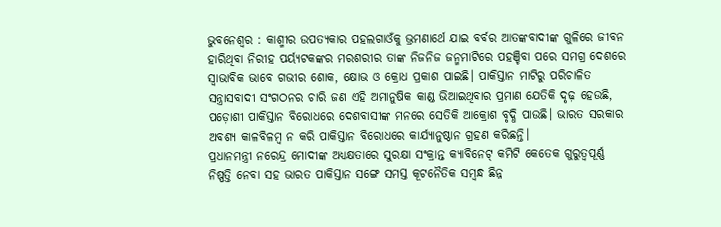ଭୁବନେଶ୍ବର : କାଶ୍ମୀର ଉପତ୍ୟକାର ପହଲଗାଓଁକୁ ଭ୍ରମଣାର୍ଥେ ଯାଇ ବର୍ବର ଆତଙ୍କବାଦୀଙ୍କ ଗୁଳିରେ ଜୀବନ ହାରିଥିବା ନିରୀହ ପର୍ୟ୍ୟଟକଙ୍କର ମରଶରୀର ତାଙ୍କ ନିଜନିଜ ଜନ୍ମମାଟିରେ ପହଞ୍ଚିବା ପରେ ସମଗ୍ର ଦେଶରେ ସ୍ବାଭାବିକ ଭାବେ ଗଭୀର ଶୋକ, କ୍ଷୋଭ ଓ କ୍ରୋଧ ପ୍ରକାଶ ପାଇଛି। ପାକିସ୍ତାନ ମାଟିରୁ ପରିଚାଳିତ ସନ୍ତ୍ରାସବାଦୀ ସଂଗଠନର ଚାରି ଜଣ ଏହି ଅମାନୁଷିକ କାଣ୍ଡ ଭିଆଇଥିବାର ପ୍ରମାଣ ଯେତିକି ଦୃଢ଼ ହେଉଛି, ପଡ଼ୋଶୀ ପାକିସ୍ତାନ ବିରୋଧରେ ଦେଶବାସୀଙ୍କ ମନରେ ସେତିକି ଆକ୍ରୋଶ ବୃଦ୍ଧି ପାଉଛି। ଭାରତ ସରକାର ଅବଶ୍ୟ କାଳବିଳମ୍ବ ନ କରି ପାକିସ୍ତାନ ବିରୋଧରେ କାର୍ଯ୍ୟାନୁଷ୍ଠାନ ଗ୍ରହଣ କରିଛନ୍ତି।
ପ୍ରଧାନମନ୍ତ୍ରୀ ନରେନ୍ଦ୍ର ମୋଦୀଙ୍କ ଅଧ୍ୟକ୍ଷତାରେ ସୁରକ୍ଷା ସଂକ୍ରାନ୍ତ କ୍ୟାବିନେଟ୍ କମିଟି କେତେକ ଗୁରୁତ୍ବପୂର୍ଣ୍ଣ ନିଷ୍ପତ୍ତି ନେବା ସହ ଭାରତ ପାକିସ୍ତାନ ସଙ୍ଗେ ସମସ୍ତ କୂଟନୈତିକ ସମ୍ବନ୍ଧ ଛିନ୍ନ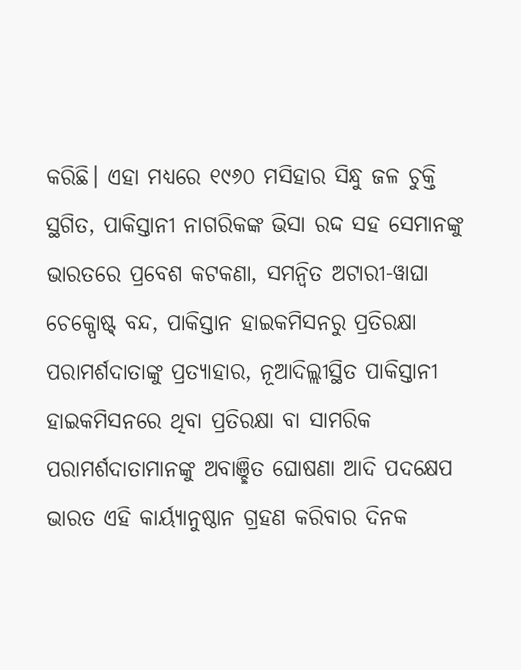କରିଛି। ଏହା ମଧ୍ୟରେ ୧୯୬୦ ମସିହାର ସିନ୍ଧୁ ଜଳ ଚୁକ୍ତି ସ୍ଥଗିତ, ପାକିସ୍ତାନୀ ନାଗରିକଙ୍କ ଭିସା ରଦ୍ଦ ସହ ସେମାନଙ୍କୁ ଭାରତରେ ପ୍ରବେଶ କଟକଣା, ସମନ୍ବିତ ଅଟାରୀ-ୱାଘା ଚେକ୍ପୋଷ୍ଟ୍ ବନ୍ଦ, ପାକିସ୍ତାନ ହାଇକମିସନରୁ ପ୍ରତିରକ୍ଷା ପରାମର୍ଶଦାତାଙ୍କୁ ପ୍ରତ୍ୟାହାର, ନୂଆଦିଲ୍ଲୀସ୍ଥିତ ପାକିସ୍ତାନୀ ହାଇକମିସନରେ ଥିବା ପ୍ରତିରକ୍ଷା ବା ସାମରିକ ପରାମର୍ଶଦାତାମାନଙ୍କୁ ଅବାଞ୍ଛିତ ଘୋଷଣା ଆଦି ପଦକ୍ଷେପ
ଭାରତ ଏହି କାର୍ୟ୍ୟାନୁଷ୍ଠାନ ଗ୍ରହଣ କରିବାର ଦିନକ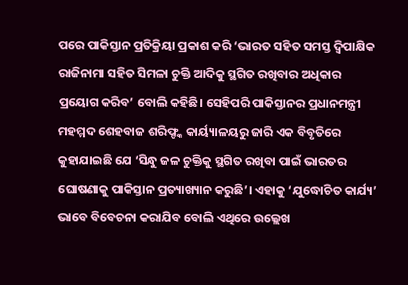ପରେ ପାକିସ୍ତାନ ପ୍ରତିକ୍ରିୟା ପ୍ରକାଶ କରି ‘ଭାରତ ସହିତ ସମସ୍ତ ଦ୍ବିପାକ୍ଷିକ ରାଜିନାମା ସହିତ ସିମଳା ଚୁକ୍ତି ଆଦିକୁ ସ୍ଥଗିତ ରଖିବାର ଅଧିକାର ପ୍ରୟୋଗ କରିବ’ ବୋଲି କହିଛି। ସେହିପରି ପାକିସ୍ତାନର ପ୍ରଧାନମନ୍ତ୍ରୀ ମହମ୍ମଦ ଶେହବାଜ ଶରିଫ୍ଙ୍କ କାର୍ୟ୍ୟାଳୟରୁ ଜାରି ଏକ ବିବୃତିରେ କୁହାଯାଇଛି ଯେ ‘ସିନ୍ଧୁ ଜଳ ଚୁକ୍ତିକୁ ସ୍ଥଗିତ ରଖିବା ପାଇଁ ଭାରତର ଘୋଷଣାକୁ ପାକିସ୍ତାନ ପ୍ରତ୍ୟାଖ୍ୟାନ କରୁଛି’। ଏହାକୁ ‘ଯୁଦ୍ଧୋଚିତ କାର୍ଯ୍ୟ’ ଭାବେ ବିବେଚନା କରାଯିବ ବୋଲି ଏଥିରେ ଉଲ୍ଲେଖ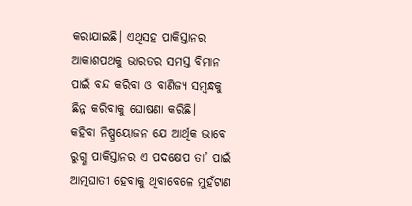କରାଯାଇଛି। ଏଥିସହ ପାକିସ୍ତାନର ଆକାଶପଥକୁ ଭାରତର ସମସ୍ତ ବିମାନ ପାଇଁ ବନ୍ଦ କରିବା ଓ ବାଣିଜ୍ୟ ସମ୍ବନ୍ଧକୁ ଛିନ୍ନ କରିବାକୁ ଘୋଷଣା କରିଛି।
କହିବା ନିଷ୍ପ୍ରୟୋଜନ ଯେ ଆର୍ଥିକ ଭାବେ ରୁଗ୍ଣ ପାକିସ୍ତାନର ଏ ପଦକ୍ଷେପ ତା’ ପାଇଁ ଆତ୍ମଘାତୀ ହେବାକୁ ଥିବାବେଳେ ମୁହଁଟାଣ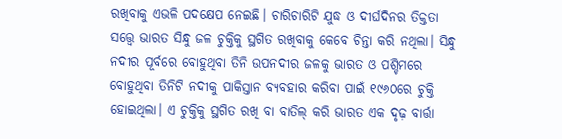ରଖିବାକୁ ଏଭଳି ପଦକ୍ଷେପ ନେଇଛି। ଚାରିଚାରିଟି ଯୁଦ୍ଧ ଓ ଦୀର୍ଘଦିନର ତିକ୍ତତା ସତ୍ତ୍ବେ ଭାରତ ସିନ୍ଧୁ ଜଳ ଚୁକ୍ତିକୁ ସ୍ଥଗିତ ରଖିବାକୁ କେବେ ଚିନ୍ତା କରି ନଥିଲା। ସିନ୍ଧୁ ନଦୀର ପୂର୍ବରେ ବୋହୁଥିବା ତିନି ଉପନଦୀର ଜଳକୁ ଭାରତ ଓ ପଶ୍ଚିମରେ ବୋହୁଥିବା ତିନିଟି ନଦୀକୁ ପାକିସ୍ତାନ ବ୍ୟବହାର କରିବା ପାଇଁ ୧୯୬୦ରେ ଚୁକ୍ତି ହୋଇଥିଲା। ଏ ଚୁକ୍ତିକୁ ସ୍ଥଗିତ ରଖି ବା ବାତିଲ୍ କରି ଭାରତ ଏକ ଦୃଢ଼ ବାର୍ତ୍ତା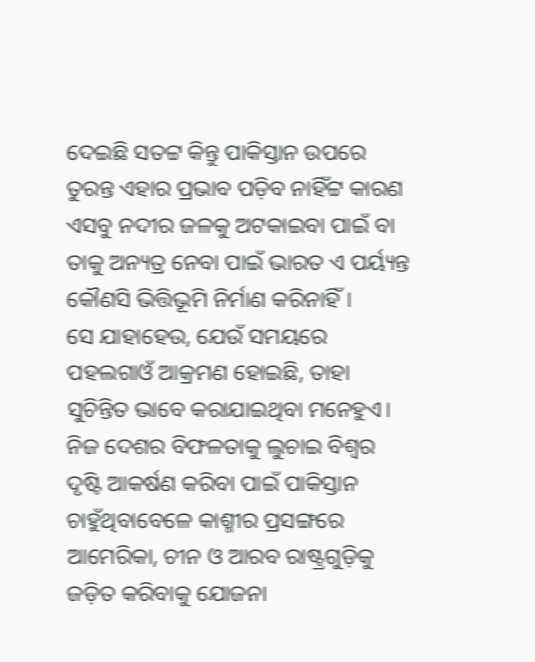ଦେଇଛି ସତଟ୍ଟ କିନ୍ତୁ ପାକିସ୍ତାନ ଉପରେ ତୁରନ୍ତ ଏହାର ପ୍ରଭାବ ପଡ଼ିବ ନାହିଁଟ୍ଟ କାରଣ ଏସବୁ ନଦୀର ଜଳକୁ ଅଟକାଇବା ପାଇଁ ବା ତାକୁ ଅନ୍ୟତ୍ର ନେବା ପାଇଁ ଭାରତ ଏ ପର୍ୟ୍ୟନ୍ତ କୌଣସି ଭିତ୍ତିଭୂମି ନିର୍ମାଣ କରିନାହିଁ।
ସେ ଯାହାହେଉ, ଯେଉଁ ସମୟରେ ପହଲଗାଓଁ ଆକ୍ରମଣ ହୋଇଛି, ତାହା ସୁଚିନ୍ତିତ ଭାବେ କରାଯାଇଥିବା ମନେହୁଏ। ନିଜ ଦେଶର ବିଫଳତାକୁ ଲୁଚାଇ ବିଶ୍ବର ଦୃଷ୍ଟି ଆକର୍ଷଣ କରିବା ପାଇଁ ପାକିସ୍ତାନ ଚାହୁଁଥିବାବେଳେ କାଶ୍ମୀର ପ୍ରସଙ୍ଗରେ ଆମେରିକା, ଚୀନ ଓ ଆରବ ରାଷ୍ଟ୍ରଗୁଡ଼ିକୁ ଜଡ଼ିତ କରିବାକୁ ଯୋଜନା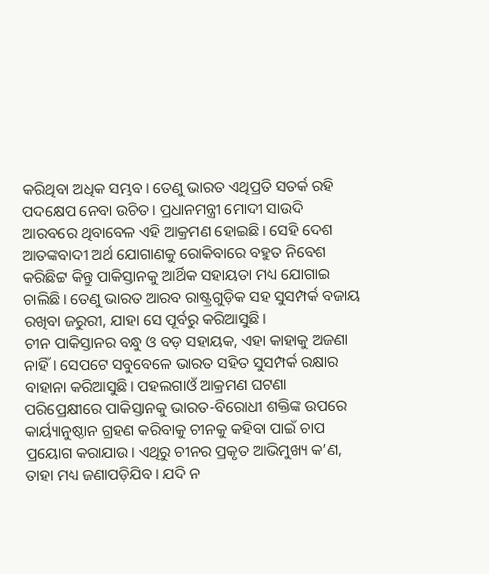କରିଥିବା ଅଧିକ ସମ୍ଭବ। ତେଣୁ ଭାରତ ଏଥିପ୍ରତି ସତର୍କ ରହି ପଦକ୍ଷେପ ନେବା ଉଚିତ। ପ୍ରଧାନମନ୍ତ୍ରୀ ମୋଦୀ ସାଉଦି ଆରବରେ ଥିବାବେଳ ଏହି ଆକ୍ରମଣ ହୋଇଛି। ସେହି ଦେଶ ଆତଙ୍କବାଦୀ ଅର୍ଥ ଯୋଗାଣକୁ ରୋକିବାରେ ବହୁତ ନିବେଶ କରିଛିଟ୍ଟ କିନ୍ତୁ ପାକିସ୍ତାନକୁ ଆର୍ଥିକ ସହାୟତା ମଧ୍ୟ ଯୋଗାଇ ଚାଲିଛି। ତେଣୁ ଭାରତ ଆରବ ରାଷ୍ଟ୍ରଗୁଡ଼ିକ ସହ ସୁସମ୍ପର୍କ ବଜାୟ ରଖିବା ଜରୁରୀ, ଯାହା ସେ ପୂର୍ବରୁ କରିଆସୁଛି।
ଚୀନ ପାକିସ୍ତାନର ବନ୍ଧୁ ଓ ବଡ଼ ସହାୟକ, ଏହା କାହାକୁ ଅଜଣା ନାହିଁ। ସେପଟେ ସବୁବେଳେ ଭାରତ ସହିତ ସୁସମ୍ପର୍କ ରକ୍ଷାର ବାହାନା କରିଆସୁଛି। ପହଲଗାଓଁ ଆକ୍ରମଣ ଘଟଣା ପରିପ୍ରେକ୍ଷୀରେ ପାକିସ୍ତାନକୁ ଭାରତ-ବିରୋଧୀ ଶକ୍ତିଙ୍କ ଉପରେ କାର୍ୟ୍ୟାନୁଷ୍ଠାନ ଗ୍ରହଣ କରିବାକୁ ଚୀନକୁ କହିବା ପାଇଁ ଚାପ ପ୍ରୟୋଗ କରାଯାଉ। ଏଥିରୁ ଚୀନର ପ୍ରକୃତ ଆଭିମୁଖ୍ୟ କ’ଣ, ତାହା ମଧ୍ୟ ଜଣାପଡ଼ିଯିବ। ଯଦି ନ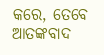କରେ, ତେବେ ଆତଙ୍କବାଦ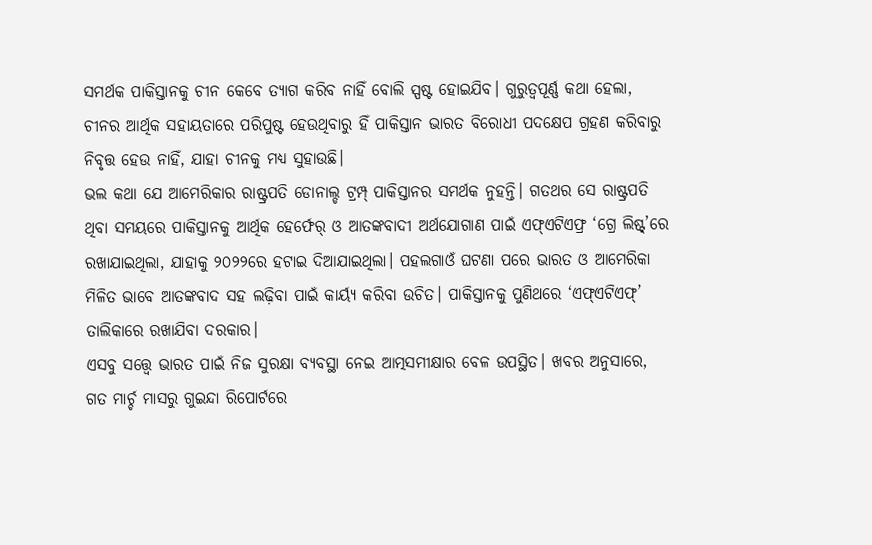ସମର୍ଥକ ପାକିସ୍ତାନକୁ ଚୀନ କେବେ ତ୍ୟାଗ କରିବ ନାହିଁ ବୋଲି ସ୍ପଷ୍ଟ ହୋଇଯିବ। ଗୁରୁତ୍ବପୂର୍ଣ୍ଣ କଥା ହେଲା, ଚୀନର ଆର୍ଥିକ ସହାୟତାରେ ପରିପୁଷ୍ଟ ହେଉଥିବାରୁ ହିଁ ପାକିସ୍ତାନ ଭାରତ ବିରୋଧୀ ପଦକ୍ଷେପ ଗ୍ରହଣ କରିବାରୁ ନିବୃତ୍ତ ହେଉ ନାହିଁ, ଯାହା ଚୀନକୁ ମଧ୍ୟ ସୁହାଉଛି।
ଭଲ କଥା ଯେ ଆମେରିକାର ରାଷ୍ଟ୍ରପତି ଡୋନାଲ୍ଡ ଟ୍ରମ୍ପ୍ ପାକିସ୍ତାନର ସମର୍ଥକ ନୁହନ୍ତି। ଗତଥର ସେ ରାଷ୍ଟ୍ରପତି ଥିବା ସମୟରେ ପାକିସ୍ତାନକୁ ଆର୍ଥିକ ହେର୍ଫେର୍ ଓ ଆତଙ୍କବାଦୀ ଅର୍ଥଯୋଗାଣ ପାଇଁ ଏଫ୍ଏଟିଏଫ୍ର ‘ଗ୍ରେ ଲିଷ୍ଟ୍’ରେ ରଖାଯାଇଥିଲା, ଯାହାକୁ ୨୦୨୨ରେ ହଟାଇ ଦିଆଯାଇଥିଲା। ପହଲଗାଓଁ ଘଟଣା ପରେ ଭାରତ ଓ ଆମେରିକା ମିଳିତ ଭାବେ ଆତଙ୍କବାଦ ସହ ଲଢ଼ିବା ପାଇଁ କାର୍ୟ୍ୟ କରିବା ଉଚିତ। ପାକିସ୍ତାନକୁ ପୁଣିଥରେ ‘ଏଫ୍ଏଟିଏଫ୍’ ତାଲିକାରେ ରଖାଯିବା ଦରକାର।
ଏସବୁ ସତ୍ତ୍ବେ ଭାରତ ପାଇଁ ନିଜ ସୁରକ୍ଷା ବ୍ୟବସ୍ଥା ନେଇ ଆତ୍ମସମୀକ୍ଷାର ବେଳ ଉପସ୍ଥିତ। ଖବର ଅନୁସାରେ, ଗତ ମାର୍ଚ୍ଚ ମାସରୁ ଗୁଇନ୍ଦା ରିପୋର୍ଟରେ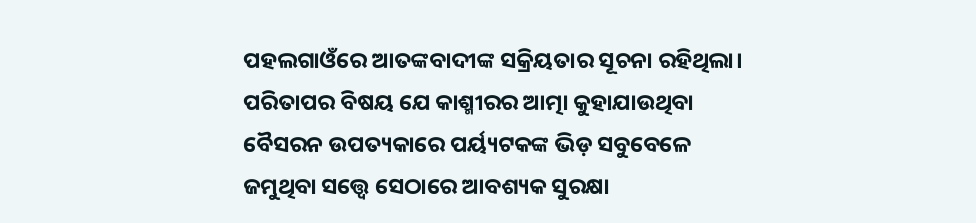ପହଲଗାଓଁରେ ଆତଙ୍କବାଦୀଙ୍କ ସକ୍ରିୟତାର ସୂଚନା ରହିଥିଲା। ପରିତାପର ବିଷୟ ଯେ କାଶ୍ମୀରର ଆତ୍ମା କୁହାଯାଉଥିବା ବୈସରନ ଉପତ୍ୟକାରେ ପର୍ୟ୍ୟଟକଙ୍କ ଭିଡ଼ ସବୁବେଳେ ଜମୁଥିବା ସତ୍ତ୍ବେ ସେଠାରେ ଆବଶ୍ୟକ ସୁରକ୍ଷା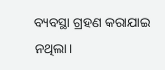ବ୍ୟବସ୍ଥା ଗ୍ରହଣ କରାଯାଇ ନଥିଲା।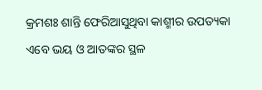କ୍ରମଶଃ ଶାନ୍ତି ଫେରିଆସୁଥିବା କାଶ୍ମୀର ଉପତ୍ୟକା ଏବେ ଭୟ ଓ ଆତଙ୍କର ସ୍ଥଳ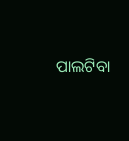ପାଲଟିବା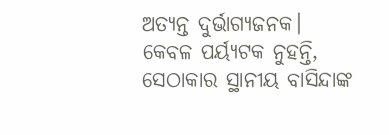ଅତ୍ୟନ୍ତ ଦୁର୍ଭାଗ୍ୟଜନକ। କେବଳ ପର୍ୟ୍ୟଟକ ନୁହନ୍ତି, ସେଠାକାର ସ୍ଥାନୀୟ ବାସିନ୍ଦାଙ୍କ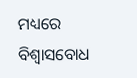ମଧ୍ୟରେ ବିଶ୍ବାସବୋଧ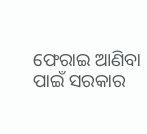ଫେରାଇ ଆଣିବା ପାଇଁ ସରକାର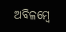ଅବିଳମ୍ବେ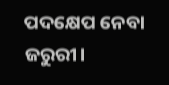ପଦକ୍ଷେପ ନେବା ଜରୁରୀ।